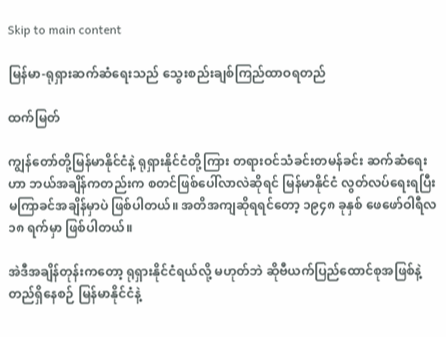Skip to main content

မြန်မာ-ရုရှားဆက်ဆံရေးသည် သွေးစည်းချစ်ကြည်ထာဝရတည်

ထက်မြတ်

ကျွန်တော်တို့မြန်မာနိုင်ငံနဲ့ ရုရှားနိုင်ငံတို့ကြား တရားဝင်သံခင်းတမန်ခင်း ဆက်ဆံရေးဟာ ဘယ်အချိန်ကတည်းက စတင်ဖြစ်ပေါ်လာလဲဆိုရင် မြန်မာနိုင်ငံ လွတ်လပ်ရေးရပြီး မကြာခင်အချိန်မှာပဲ ဖြစ်ပါတယ်။ အတိအကျဆိုရရင်တော့ ၁၉၄၈ ခုနှစ် ဖေဖော်ဝါရီလ ၁၈ ရက်မှာ ဖြစ်ပါတယ်။

အဲဒီအချိန်တုန်းကတော့ ရုရှားနိုင်ငံရယ်လို့ မဟုတ်ဘဲ ဆိုဗီယက်ပြည်ထောင်စုအဖြစ်နဲ့ တည်ရှိနေစဉ် မြန်မာနိုင်ငံနဲ့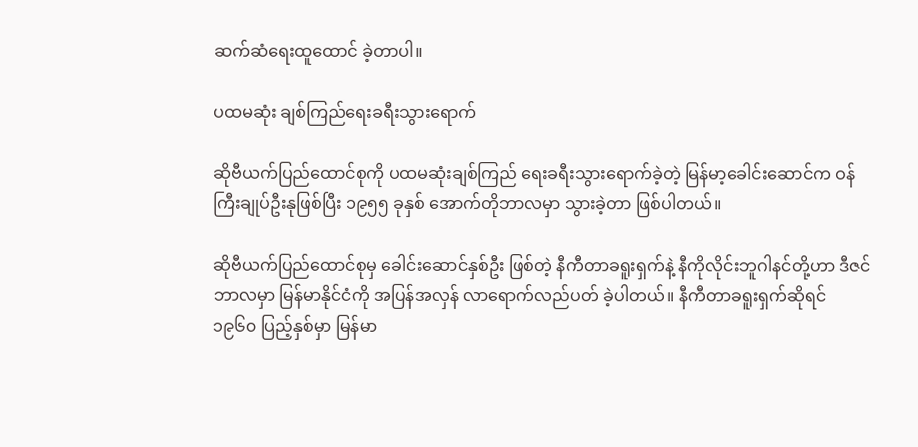ဆက်ဆံရေးထူထောင် ခဲ့တာပါ။

ပထမဆုံး ချစ်ကြည်ရေးခရီးသွားရောက်

ဆိုဗီယက်ပြည်ထောင်စုကို ပထမဆုံးချစ်ကြည် ရေးခရီးသွားရောက်ခဲ့တဲ့ မြန်မာ့ခေါင်းဆောင်က ဝန်ကြီးချုပ်ဦးနုဖြစ်ပြီး ၁၉၅၅ ခုနှစ် အောက်တိုဘာလမှာ သွားခဲ့တာ ဖြစ်ပါတယ်။

ဆိုဗီယက်ပြည်ထောင်စုမှ ခေါင်းဆောင်နှစ်ဦး ဖြစ်တဲ့ နီကီတာခရူးရှက်နဲ့ နီကိုလိုင်းဘူဂါနင်တို့ဟာ ဒီဇင်ဘာလမှာ မြန်မာနိုင်ငံကို အပြန်အလှန် လာရောက်လည်ပတ် ခဲ့ပါတယ်။ နီကီတာခရူးရှက်ဆိုရင် ၁၉၆၀ ပြည့်နှစ်မှာ မြန်မာ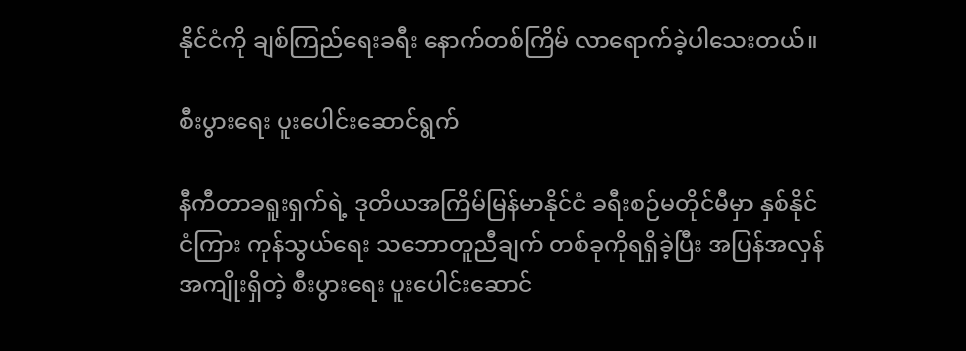နိုင်ငံကို ချစ်ကြည်ရေးခရီး နောက်တစ်ကြိမ် လာရောက်ခဲ့ပါသေးတယ်။

စီးပွားရေး ပူးပေါင်းဆောင်ရွက်

နီကီတာခရူးရှက်ရဲ့ ဒုတိယအကြိမ်မြန်မာနိုင်ငံ ခရီးစဉ်မတိုင်မီမှာ နှစ်နိုင်ငံကြား ကုန်သွယ်ရေး သဘောတူညီချက် တစ်ခုကိုရရှိခဲ့ပြီး အပြန်အလှန် အကျိုးရှိတဲ့ စီးပွားရေး ပူးပေါင်းဆောင်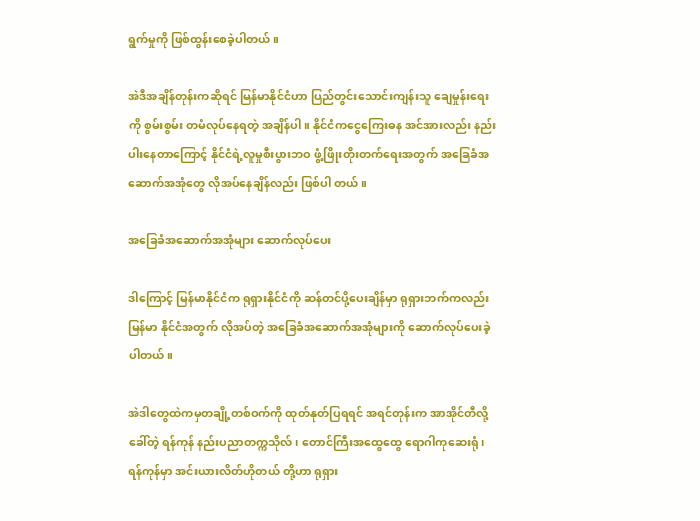ရွက်မှုကို ဖြစ်ထွန်းစေခဲ့ပါတယ်။

အဲဒီအချိန်တုန်းကဆိုရင် မြန်မာနိုင်ငံဟာ ပြည်တွင်းသောင်းကျန်းသူ ချေမှုန်းရေးကို စွမ်းစွမ်း တမံလုပ်နေရတဲ့ အချိန်ပါ။ နိုင်ငံကငွေကြေးဓန အင်အားလည်း နည်းပါးနေတာကြောင့် နိုင်ငံရဲ့လူမှုစီးပွားဘဝ ဖွံ့ဖြိုးတိုးတက်ရေးအတွက် အခြေခံအဆောက်အအုံတွေ လိုအပ်နေချိန်လည်း ဖြစ်ပါ တယ်။

အခြေခံအဆောက်အအုံများ ဆောက်လုပ်ပေး

ဒါကြောင့် မြန်မာနိုင်ငံက ရုရှားနိုင်ငံကို ဆန်တင်ပို့ပေးချိန်မှာ ရုရှားဘက်ကလည်း မြန်မာ နိုင်ငံအတွက် လိုအပ်တဲ့ အခြေခံအဆောက်အအုံများကို ဆောက်လုပ်ပေးခဲ့ပါတယ်။

အဲဒါတွေထဲကမှတချို့တစ်ဝက်ကို ထုတ်နုတ်ပြရရင် အရင်တုန်းက အာအိုင်တီလို့ခေါ်တဲ့ ရန်ကုန် နည်းပညာတက္ကသိုလ်၊ တောင်ကြီးအထွေထွေ ရောဂါကုဆေးရုံ၊ ရန်ကုန်မှာ အင်းယားလိတ်ဟိုတယ် တို့ဟာ ရုရှား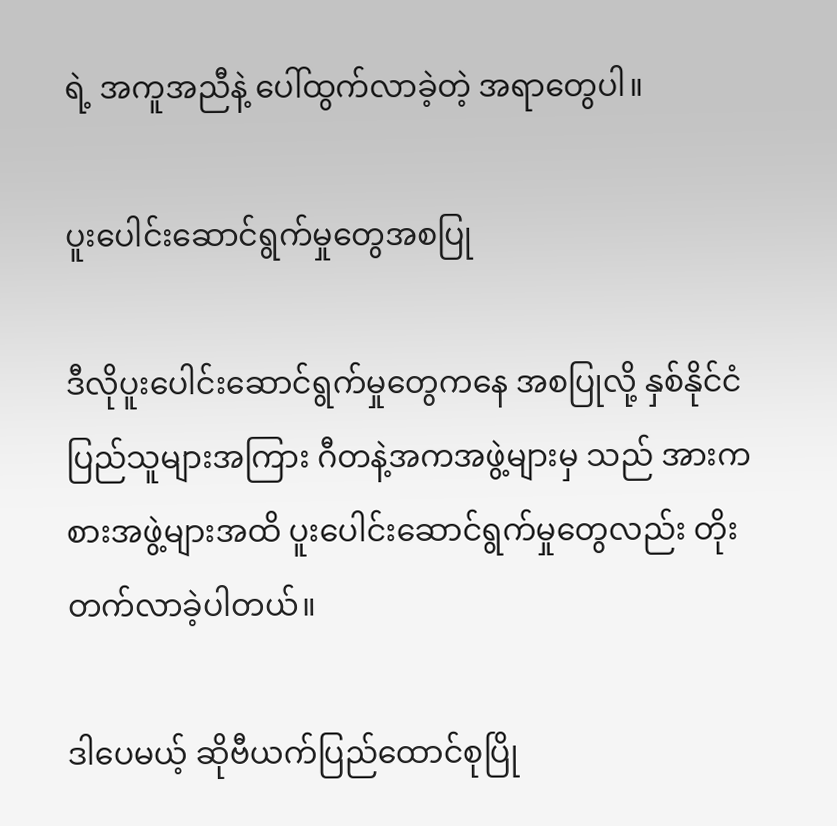ရဲ့ အကူအညီနဲ့ ပေါ်ထွက်လာခဲ့တဲ့ အရာတွေပါ။

ပူးပေါင်းဆောင်ရွက်မှုတွေအစပြု

ဒီလိုပူးပေါင်းဆောင်ရွက်မှုတွေကနေ အစပြုလို့ နှစ်နိုင်ငံပြည်သူများအကြား ဂီတနဲ့အကအဖွဲ့များမှ သည် အားကစားအဖွဲ့များအထိ ပူးပေါင်းဆောင်ရွက်မှုတွေလည်း တိုးတက်လာခဲ့ပါတယ်။

ဒါပေမယ့် ဆိုဗီယက်ပြည်ထောင်စုပြို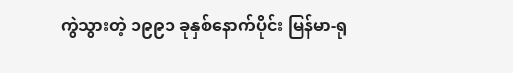ကွဲသွားတဲ့ ၁၉၉၁ ခုနှစ်နောက်ပိုင်း မြန်မာ-ရု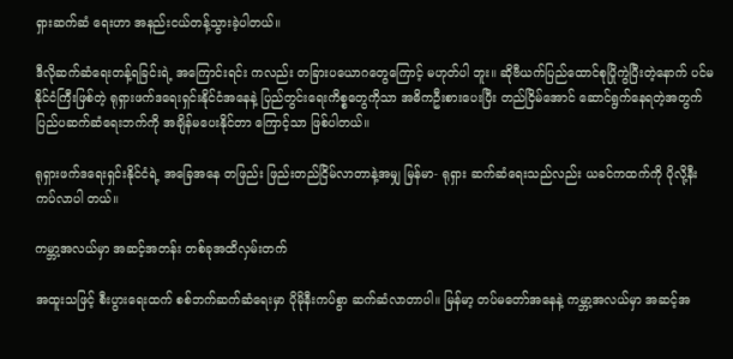ရှားဆက်ဆံ ရေးဟာ အနည်းငယ်တန့်သွားခဲ့ပါတယ်။

ဒီလိုဆက်ဆံရေးတန့်ရခြင်းရဲ့ အကြောင်းရင်း ကလည်း တခြားပယောဂတွေကြောင့် မဟုတ်ပါ ဘူး။ ဆိုဗီယက်ပြည်ထောင်စုပြိုကွဲပြီးတဲ့နောက် ပင်မနိုင်ငံကြီးဖြစ်တဲ့ ရုရှားဖက်ဒရေးရှင်းနိုင်ငံအနေနဲ့ ပြည်တွင်းရေးကိစ္စတွေကိုသာ အဓိကဦးစားပေးပြီး တည်ငြိမ်အောင် ဆောင်ရွက်နေရတဲ့အတွက် ပြည်ပဆက်ဆံရေးဘက်ကို အချိန်မပေးနိုင်တာ ကြောင့်သာ ဖြစ်ပါတယ်။

ရုရှားဖက်ဒရေးရှင်းနိုင်ငံရဲ့ အခြေအနေ တဖြည်း ဖြည်းတည်ငြိမ်လာတာနဲ့အမျှ မြန်မာ- ရုရှား ဆက်ဆံရေးသည်လည်း ယခင်ကထက်ကို ပိုလို့နီးကပ်လာပါ တယ်။

ကမ္ဘာ့အလယ်မှာ အဆင့်အတန်း တစ်ခုအထိလှမ်းတက်

အထူးသဖြင့် စီးပွားရေးထက် စစ်ဘက်ဆက်ဆံရေးမှာ ပိုမိုနီးကပ်စွာ ဆက်ဆံလာတာပါ။ မြန်မာ့ တပ်မတော်အနေနဲ့ ကမ္ဘာ့အလယ်မှာ အဆင့်အ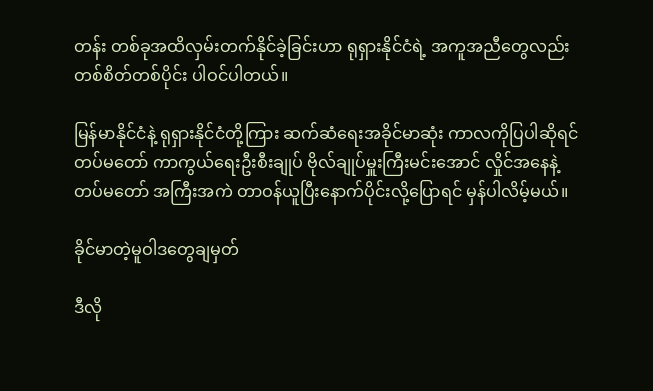တန်း တစ်ခုအထိလှမ်းတက်နိုင်ခဲ့ခြင်းဟာ ရုရှားနိုင်ငံရဲ့ အကူအညီတွေလည်း တစ်စိတ်တစ်ပိုင်း ပါဝင်ပါတယ်။

မြန်မာနိုင်ငံနဲ့ ရုရှားနိုင်ငံတို့ကြား ဆက်ဆံရေးအခိုင်မာဆုံး ကာလကိုပြပါဆိုရင် တပ်မတော် ကာကွယ်ရေးဦးစီးချုပ် ဗိုလ်ချုပ်မှူးကြီးမင်းအောင် လှိုင်အနေနဲ့ တပ်မတော် အကြီးအကဲ တာဝန်ယူပြီးနောက်ပိုင်းလို့ပြောရင် မှန်ပါလိမ့်မယ်။

ခိုင်မာတဲ့မူဝါဒတွေချမှတ်

ဒီလို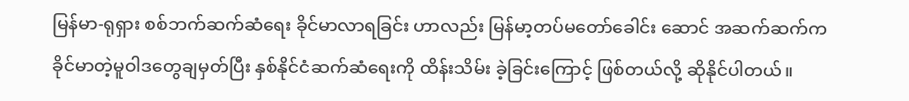မြန်မာ-ရုရှား စစ်ဘက်ဆက်ဆံရေး ခိုင်မာလာရခြင်း ဟာလည်း မြန်မာ့တပ်မတော်ခေါင်း ဆောင် အဆက်ဆက်က ခိုင်မာတဲ့မူဝါဒတွေချမှတ်ပြီး နှစ်နိုင်ငံဆက်ဆံရေးကို ထိန်းသိမ်း ခဲ့ခြင်းကြောင့် ဖြစ်တယ်လို့ ဆိုနိုင်ပါတယ်။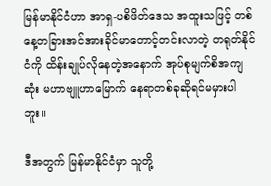မြန်မာနိုင်ငံဟာ အာရှ-ပစိဖိတ်ဒေသ အထူးသဖြင့် တစ်နေ့တခြားအင်အားခိုင်မာတောင့်တင်းလာတဲ့ တရုတ်နိုင်ငံကို ထိန်းချုပ်လိုနေတဲ့အနောက် အုပ်စုမျက်စိအကျဆုံး မဟာဗျူဟာမြောက် နေရာတစ်ခုဆိုရင်မမှားပါဘူး။

ဒီအတွက် မြန်မာနိုင်ငံမှာ သူတို့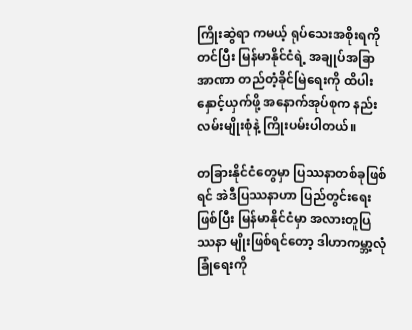ကြိုးဆွဲရာ ကမယ့် ရုပ်သေးအစိုးရကိုတင်ပြီး မြန်မာနိုင်ငံရဲ့ အချုပ်အခြာအာဏာ တည်တံ့ခိုင်မြဲရေးကို ထိပါးနှောင့်ယှက်ဖို့ အနောက်အုပ်စုက နည်းလမ်းမျိုးစုံနဲ့ ကြိုးပမ်းပါတယ်။

တခြားနိုင်ငံတွေမှာ ပြဿနာတစ်ခုဖြစ်ရင် အဲဒီပြဿနာဟာ ပြည်တွင်းရေးဖြစ်ပြီး မြန်မာနိုင်ငံမှာ အလားတူပြဿနာ မျိုးဖြစ်ရင်တော့ ဒါဟာကမ္ဘာ့လုံခြုံရေးကို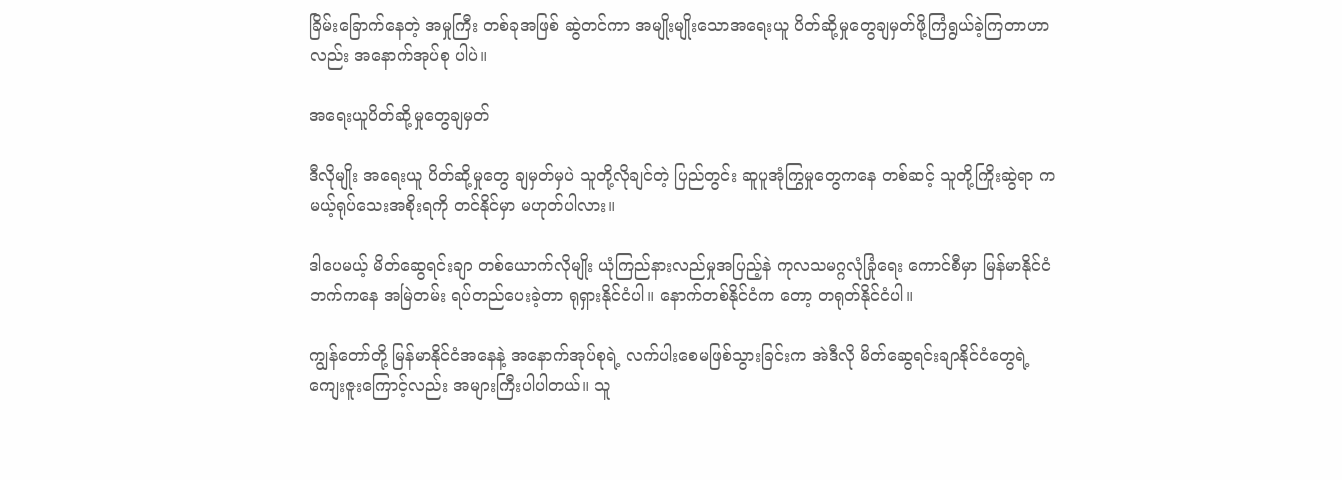ခြိမ်းခြောက်နေတဲ့ အမှုကြီး တစ်ခုအဖြစ် ဆွဲတင်ကာ အမျိုးမျိုးသောအရေးယူ ပိတ်ဆို့မှုတွေချမှတ်ဖို့ကြံရွယ်ခဲ့ကြတာဟာလည်း အနောက်အုပ်စု ပါပဲ။

အရေးယူပိတ်ဆို့မှုတွေချမှတ်

ဒီလိုမျိုး အရေးယူ ပိတ်ဆို့မှုတွေ ချမှတ်မှပဲ သူတို့လိုချင်တဲ့ ပြည်တွင်း ဆူပူအုံကြွမှုတွေကနေ တစ်ဆင့် သူတို့ကြိုးဆွဲရာ ကမယ့်ရုပ်သေးအစိုးရကို တင်နိုင်မှာ မဟုတ်ပါလား။

ဒါပေမယ့် မိတ်ဆွေရင်းချာ တစ်ယောက်လိုမျိုး ယုံကြည်နားလည်မှုအပြည့်နဲ ကုလသမဂ္ဂလုံခြုံရေး ကောင်စီမှာ မြန်မာနိုင်ငံဘက်ကနေ အမြဲတမ်း ရပ်တည်ပေးခဲ့တာ ရုရှားနိုင်ငံပါ။ နောက်တစ်နိုင်ငံက တော့ တရုတ်နိုင်ငံပါ။

ကျွန်တော်တို့ မြန်မာနိုင်ငံအနေနဲ့ အနောက်အုပ်စုရဲ့ လက်ပါးစေမဖြစ်သွားခြင်းက အဲဒီလို မိတ်ဆွေရင်းချာနိုင်ငံတွေရဲ့ ကျေးဇူးကြောင့်လည်း အများကြီးပါပါတယ်။ သူ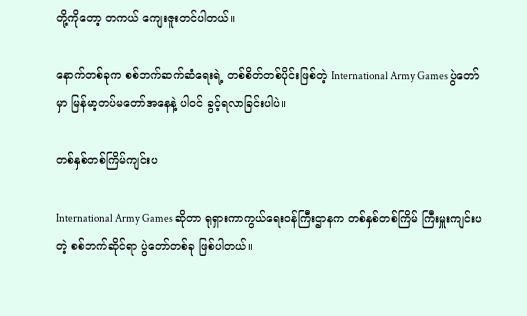တို့ကိုတော့ တကယ် ကျေးဇူးတင်ပါတယ်။

နောက်တစ်ခုက စစ်ဘက်ဆက်ဆံရေးရဲ့ တစ်စိတ်တစ်ပိုင်းဖြစ်တဲ့ International Army Games ပွဲတော်မှာ မြန်မာ့တပ်မတော်အနေနဲ့ ပါဝင် ခွင့်ရလာခြင်းပါပဲ။

တစ်နှစ်တစ်ကြိမ်ကျင်းပ

International Army Games ဆိုတာ ရုရှားကာကွယ်ရေးဝန်ကြီးဌာနက တစ်နှစ်တစ်ကြိမ် ကြီးမှူးကျင်းပတဲ့ စစ်ဘက်ဆိုင်ရာ ပွဲတော်တစ်ခု ဖြစ်ပါတယ်။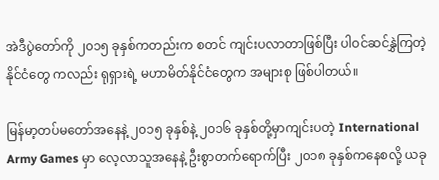အဲဒီပွဲတော်ကို ၂၀၁၅ ခုနှစ်ကတည်းက စတင် ကျင်းပလာတာဖြစ်ပြီး ပါဝင်ဆင်နွှဲကြတဲ့နိုင်ငံတွေ ကလည်း ရုရှားရဲ့ မဟာမိတ်နိုင်ငံတွေက အများစု ဖြစ်ပါတယ်။

မြန်မာ့တပ်မတော်အနေနဲ့ ၂၀၁၅ ခုနှစ်နဲ့ ၂၀၁၆ ခုနှစ်တို့မှာကျင်းပတဲ့ International Army Games မှာ လေ့လာသူအနေနဲ့ ဦးစွာတက်ရောက်ပြီး ၂၀၁၈ ခုနှစ်ကနေစလို့ ယခု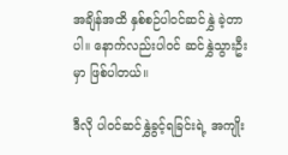အချိန်အထိ နှစ်စဉ်ပါဝင်ဆင်နွှဲ ခဲ့တာပါ။ နောက်လည်းပါဝင် ဆင်နွှဲသွားဦးမှာ ဖြစ်ပါတယ်။

ဒီလို ပါဝင်ဆင်နွှဲခွင့်ရခြင်းရဲ့ အကျိုး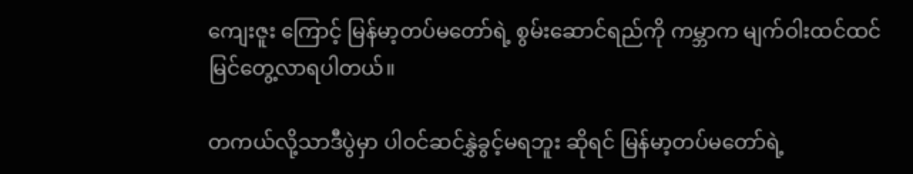ကျေးဇူး ကြောင့် မြန်မာ့တပ်မတော်ရဲ့ စွမ်းဆောင်ရည်ကို ကမ္ဘာက မျက်ဝါးထင်ထင် မြင်တွေ့လာရပါတယ်။

တကယ်လို့သာဒီပွဲမှာ ပါဝင်ဆင်နွှဲခွင့်မရဘူး ဆိုရင် မြန်မာ့တပ်မတော်ရဲ့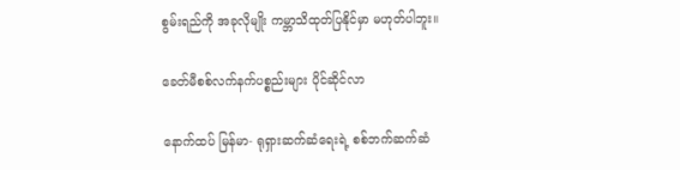စွမ်းရည်ကို အခုလိုမျိုး ကမ္ဘာသိထုတ်ပြနိုင်မှာ မဟုတ်ပါဘူး။

ခေတ်မီစစ်လက်နက်ပစ္စည်းများ ပိုင်ဆိုင်လာ

နောက်ထပ် မြန်မာ- ရုရှားဆက်ဆံရေးရဲ့ စစ်ဘက်ဆက်ဆံ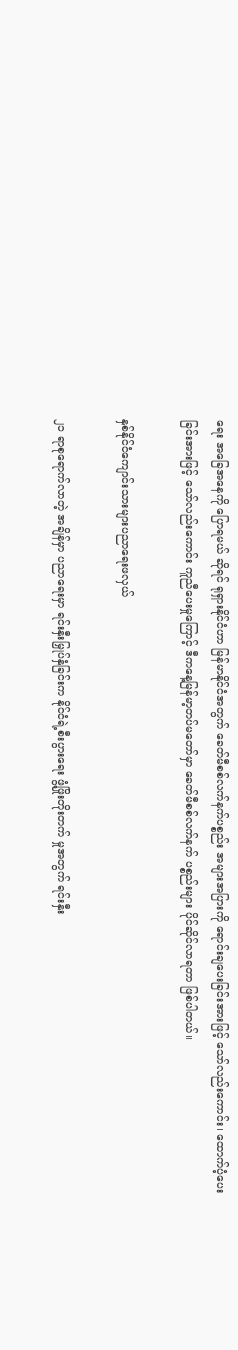ရေး အခြေအနေကို ပြောရမယ် ဆိုရင် ရုရှားနိုင်ငံဟာ မြန်မာနိုင်ငံအတွက် ခေတ်မီစစ်လက်နက်ပစ္စည်း အများအပြားကို ရောင်းချပေးခြင်းအားဖြင့် သော်လည်းကောင်း၊ ထောက်ပံ့ပေး ခြင်းအားဖြင့် သော်လည်းကောင်း ကူညီပေးမှုကြောင့် ဒီကနေ့မြန်မာ့တပ်မတော်မှာ ခေတ်မီစစ်လက်နက် ပစ္စည်းများ ပိုင်ဆိုင်လာရတာ ဖြစ်ပါတယ်။

နှစ်နိုင်ငံကျောင်းသားများပညာရေးဖလှယ်

၂၁ ရာစုရောက်လာတဲ့ အချိန်မှာ ပညာရေးမှာ ရင်းနှီးမြှုပ်နှံခြင်းက နိုင်ငံရဲ့စီးပွားရေး ဖွံ့ဖြိုးတိုးတက် မှုအတွက် ရင်းနှီး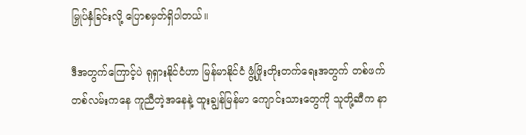မြှုပ်နှံခြင်းလို့ ပြောစမှတ်ရှိပါတယ်။

ဒီအတွက်ကြောင့်ပဲ ရုရှားနိုင်ငံဟာ မြန်မာနိုင်ငံ ဖွံ့ဖြိုးတိုးတက်ရေးအတွက် တစ်ဖက်တစ်လမ်းကနေ ကူညီတဲ့အနေနဲ့ ထူးချွန်မြန်မာ ကျောင်းသားတွေကို သူတို့ဆီက နာ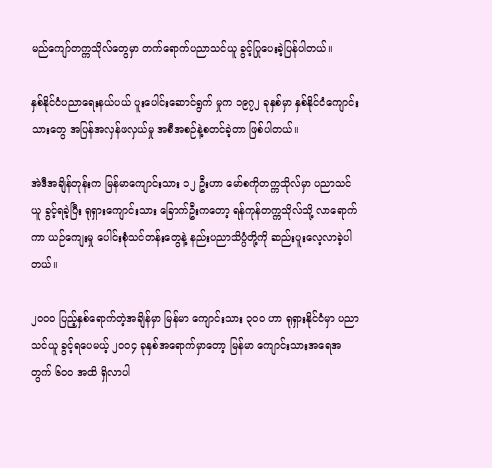မည်ကျော်တက္ကသိုလ်တွေမှာ တက်ရောက်ပညာသင်ယူ ခွင့်ပြုပေးခဲ့ပြန်ပါတယ်။

နှစ်နိုင်ငံပညာရေးနယ်ပယ် ပူးပေါင်းဆောင်ရွက် မှုက ၁၉၇၂ ခုနှစ်မှာ နှစ်နိုင်ငံကျောင်းသားတွေ အပြန်အလှန်ဖလှယ်မှု အစီအစဉ်နဲ့စတင်ခဲ့တာ ဖြစ်ပါတယ်။

အဲဒီအချိန်တုန်းက မြန်မာကျောင်းသား ၁၂ ဦးဟာ မော်စကိုတက္ကသိုလ်မှာ ပညာသင်ယူ ခွင့်ရခဲ့ပြီး ရုရှားကျောင်းသား ခြောက်ဦးကတော့ ရန်ကုန်တက္ကသိုလ်သို့ လာရောက်ကာ ယဉ်ကျေးမှု ပေါင်းစုံသင်တန်းတွေနဲ့ နည်းပညာသိပ္ပံတို့ကို ဆည်းပူးလေ့လာခဲ့ပါတယ်။

၂၀၀၀ ပြည့်နှစ်ရောက်တဲ့အချိန်မှာ မြန်မာ ကျောင်းသား ၃၀၀ ဟာ ရုရှားနိုင်ငံမှာ ပညာသင်ယူ ခွင့်ရပေမယ့် ၂၀၀၄ ခုနှစ်အရောက်မှာတော့ မြန်မာ ကျောင်းသားအရေအတွက် ၆၀၀ အထိ ရှိလာပါ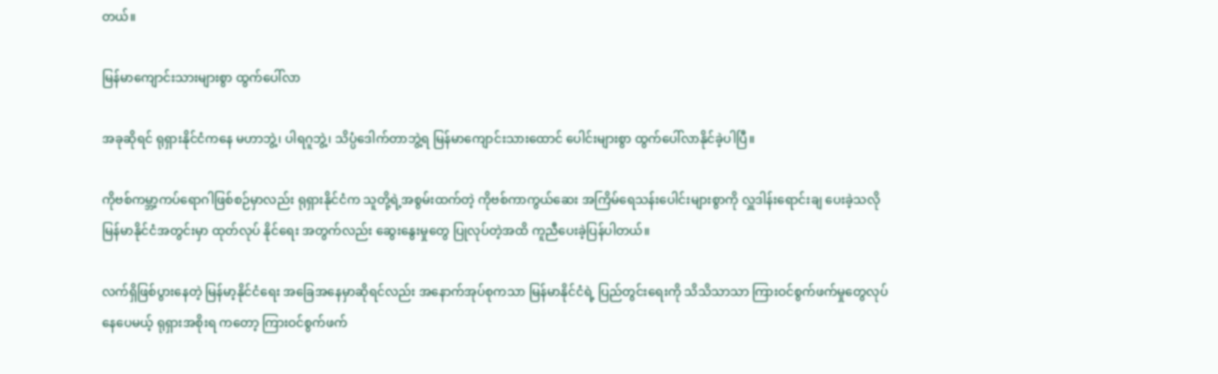တယ်။

မြန်မာကျောင်းသားများစွာ ထွက်ပေါ်လာ

အခုဆိုရင် ရုရှားနိုင်ငံကနေ မဟာဘွဲ့၊ ပါရဂူဘွဲ့၊ သိပ္ပံဒေါက်တာဘွဲ့ရ မြန်မာကျောင်းသားထောင် ပေါင်းများစွာ ထွက်ပေါ်လာနိုင်ခဲ့ပါပြီ။

ကိုဗစ်ကမ္ဘာ့ကပ်ရောဂါဖြစ်စဉ်မှာလည်း ရုရှားနိုင်ငံက သူတို့ရဲ့အစွမ်းထက်တဲ့ ကိုဗစ်ကာကွယ်ဆေး အကြိမ်ရေသန်းပေါင်းများစွာကို လှူဒါန်းရောင်းချ ပေးခဲ့သလို မြန်မာနိုင်ငံအတွင်းမှာ ထုတ်လုပ် နိုင်ရေး အတွက်လည်း ဆွေးနွေးမှုတွေ ပြုလုပ်တဲ့အထိ ကူညီပေးခဲ့ပြန်ပါတယ်။

လက်ရှိဖြစ်ပွားနေတဲ့ မြန်မာ့နိုင်ငံရေး အခြေအနေမှာဆိုရင်လည်း အနောက်အုပ်စုကသာ မြန်မာနိုင်ငံရဲ့ ပြည်တွင်းရေးကို သိသိသာသာ ကြားဝင်စွက်ဖက်မှုတွေလုပ်နေပေမယ့် ရုရှားအစိုးရ ကတော့ ကြားဝင်စွက်ဖက်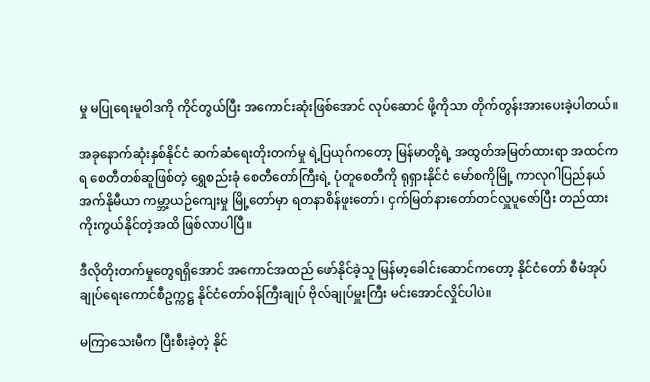မှု မပြုရေးမူဝါဒကို ကိုင်တွယ်ပြီး အကောင်းဆုံးဖြစ်အောင် လုပ်ဆောင် ဖို့ကိုသာ တိုက်တွန်းအားပေးခဲ့ပါတယ်။

အခုနောက်ဆုံးနှစ်နိုင်ငံ ဆက်ဆံရေးတိုးတက်မှု ရဲ့ပြယုဂ်ကတော့ မြန်မာတို့ရဲ့ အထွတ်အမြတ်ထားရာ အထင်ကရ စေတီတစ်ဆူဖြစ်တဲ့ ရွှေစည်းခုံ စေတီတော်ကြီးရဲ့ ပုံတူစေတီကို ရုရှားနိုင်ငံ မော်စကိုမြို့ ကာလုဂါပြည်နယ် အက်နိုမီယာ ကမ္ဘာ့ယဉ်ကျေးမှု မြို့တော်မှာ ရတနာစိန်ဖူးတော်၊ ငှက်မြတ်နားတော်တင်လှူပူဇော်ပြီး တည်ထား ကိုးကွယ်နိုင်တဲ့အထိ ဖြစ်လာပါပြီ။

ဒီလိုတိုးတက်မှုတွေရရှိအောင် အကောင်အထည် ဖော်နိုင်ခဲ့သူ မြန်မာ့ခေါင်းဆောင်ကတော့ နိုင်ငံတော် စီမံအုပ်ချုပ်ရေးကောင်စီဥက္ကဋ္ဌ နိုင်ငံတော်ဝန်ကြီးချုပ် ဗိုလ်ချုပ်မှူးကြီး မင်းအောင်လှိုင်ပါပဲ။

မကြာသေးမီက ပြီးစီးခဲ့တဲ့ နိုင်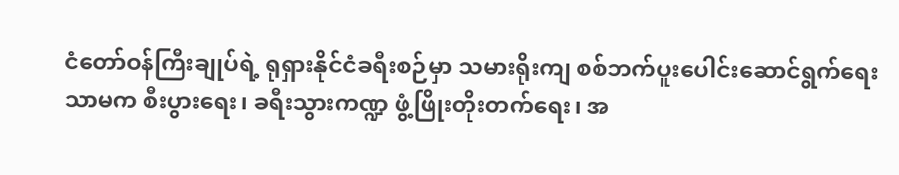ငံတော်ဝန်ကြီးချုပ်ရဲ့ ရုရှားနိုင်ငံခရီးစဉ်မှာ သမားရိုးကျ စစ်ဘက်ပူးပေါင်းဆောင်ရွက်ရေး သာမက စီးပွားရေး၊ ခရီးသွားကဏ္ဍ ဖွံ့ဖြိုးတိုးတက်ရေး၊ အ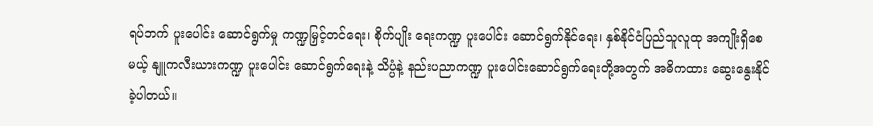ရပ်ဘက် ပူးပေါင်း ဆောင်ရွက်မှု ကဏ္ဍမြှင့်တင်ရေး၊ စိုက်ပျိုး ရေးကဏ္ဍ ပူးပေါင်း ဆောင်ရွက်နိုင်ရေး၊ နှစ်နိုင်ငံပြည်သူလူထု အကျိုးရှိစေမယ့် နျူကလီးယားကဏ္ဍ ပူးပေါင်း ဆောင်ရွက်ရေးနဲ့ သိပ္ပံနဲ့ နည်းပညာကဏ္ဍ ပူးပေါင်းဆောင်ရွက်ရေးတို့အတွက် အဓိကထား ဆွေးနွေးနိုင်ခဲ့ပါတယ်။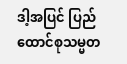ဒါ့အပြင် ပြည်ထောင်စုသမ္မတ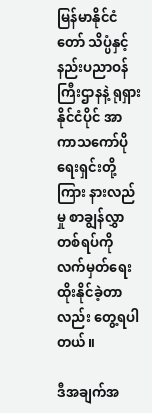မြန်မာနိုင်ငံတော် သိပ္ပံနှင့်နည်းပညာဝန်ကြီးဌာနနဲ့ ရုရှားနိုင်ငံပိုင် အာကာသကော်ပိုရေးရှင်းတို့ကြား နားလည်မှု စာချွန်လွှာတစ်ရပ်ကို လက်မှတ်ရေးထိုးနိုင်ခဲ့တာ လည်း တွေ့ရပါတယ်။

ဒီအချက်အ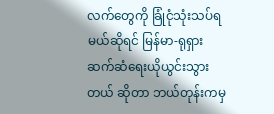လက်တွေကို ခြုံငုံသုံးသပ်ရမယ်ဆိုရင် မြန်မာ-ရုရှား ဆက်ဆံရေးယိုယွင်းသွားတယ် ဆိုတာ ဘယ်တုန်းကမှ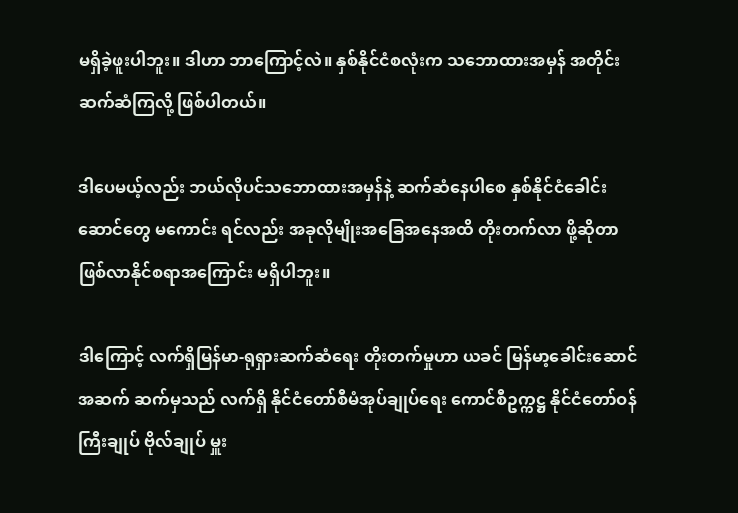မရှိခဲ့ဖူးပါဘူး။ ဒါဟာ ဘာကြောင့်လဲ။ နှစ်နိုင်ငံစလုံးက သဘောထားအမှန် အတိုင်း ဆက်ဆံကြလို့ ဖြစ်ပါတယ်။

ဒါပေမယ့်လည်း ဘယ်လိုပင်သဘောထားအမှန်နဲ့ ဆက်ဆံနေပါစေ နှစ်နိုင်ငံခေါင်းဆောင်တွေ မကောင်း ရင်လည်း အခုလိုမျိုးအခြေအနေအထိ တိုးတက်လာ ဖို့ဆိုတာ ဖြစ်လာနိုင်စရာအကြောင်း မရှိပါဘူး။

ဒါကြောင့် လက်ရှိမြန်မာ-ရုရှားဆက်ဆံရေး တိုးတက်မှုဟာ ယခင် မြန်မာ့ခေါင်းဆောင်အဆက် ဆက်မှသည် လက်ရှိ နိုင်ငံတော်စီမံအုပ်ချုပ်ရေး ကောင်စီဥက္ကဋ္ဌ နိုင်ငံတော်ဝန်ကြီးချုပ် ဗိုလ်ချုပ် မှူး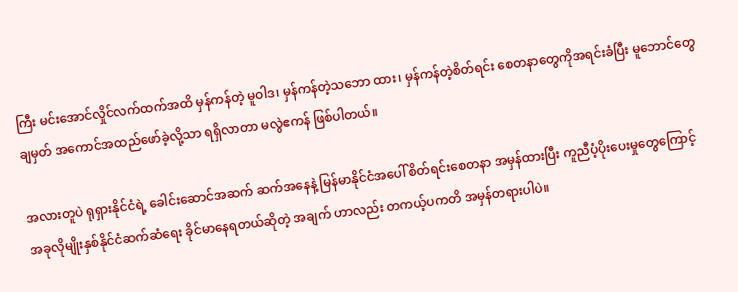ကြီး မင်းအောင်လှိုင်လက်ထက်အထိ မှန်ကန်တဲ့ မူဝါဒ၊ မှန်ကန်တဲ့သဘော ထား၊ မှန်ကန်တဲ့စိတ်ရင်း စေတနာတွေကိုအရင်းခံပြီး မူဘောင်တွေ ချမှတ် အကောင်အထည်ဖော်ခဲ့လို့သာ ရရှိလာတာ မလွဲဧကန် ဖြစ်ပါတယ်။

အလားတူပဲ ရုရှားနိုင်ငံရဲ့ ခေါင်းဆောင်အဆက် ဆက်အနေနဲ့ မြန်မာနိုင်ငံအပေါ် စိတ်ရင်းစေတနာ အမှန်ထားပြီး ကူညီပံ့ပိုးပေးမှုတွေကြောင့် အခုလိုမျိုးနှစ်နိုင်ငံဆက်ဆံရေး ခိုင်မာနေရတယ်ဆိုတဲ့ အချက် ဟာလည်း တကယ့်ပကတိ အမှန်တရားပါပဲ။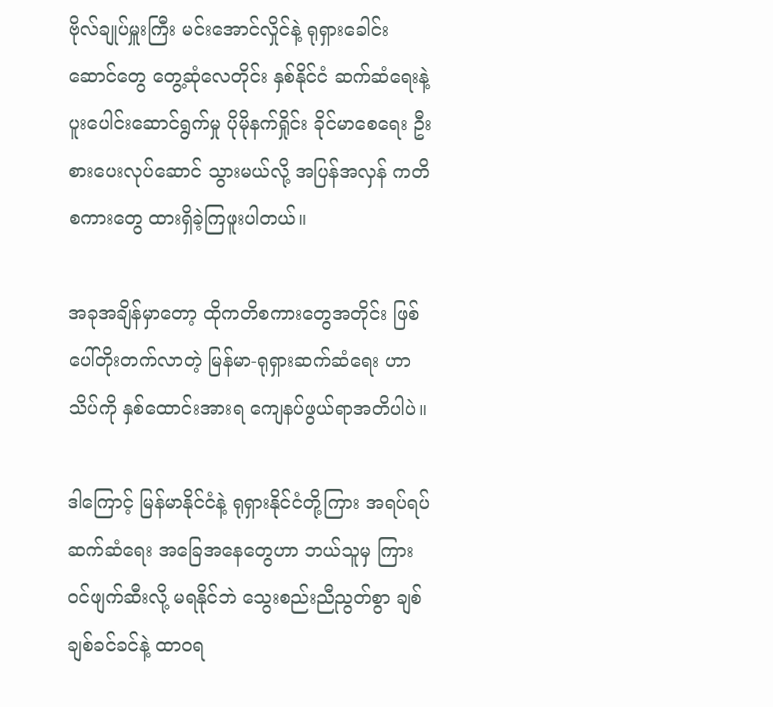ဗိုလ်ချုပ်မှူးကြီး မင်းအောင်လှိုင်နဲ့ ရုရှားခေါင်းဆောင်တွေ တွေ့ဆုံလေတိုင်း နှစ်နိုင်ငံ ဆက်ဆံရေးနဲ့ ပူးပေါင်းဆောင်ရွက်မှု ပိုမိုနက်ရှိုင်း ခိုင်မာစေရေး ဦးစားပေးလုပ်ဆောင် သွားမယ်လို့ အပြန်အလှန် ကတိစကားတွေ ထားရှိခဲ့ကြဖူးပါတယ်။

အခုအချိန်မှာတော့ ထိုကတိစကားတွေအတိုင်း ဖြစ်ပေါ်တိုးတက်လာတဲ့ မြန်မာ-ရုရှားဆက်ဆံရေး ဟာ သိပ်ကို နှစ်ထောင်းအားရ ကျေနပ်ဖွယ်ရာအတိပါပဲ။

ဒါကြောင့် မြန်မာနိုင်ငံနဲ့ ရုရှားနိုင်ငံတို့ကြား အရပ်ရပ်ဆက်ဆံရေး အခြေအနေတွေဟာ ဘယ်သူမှ ကြားဝင်ဖျက်ဆီးလို့ မရနိုင်ဘဲ သွေးစည်းညီညွတ်စွာ ချစ်ချစ်ခင်ခင်နဲ့ ထာဝရ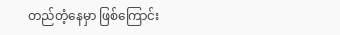တည်တံ့နေမှာ ဖြစ်ကြောင်း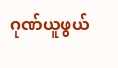ဂုဏ်ယူဖွယ်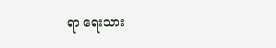ရာ ရေးသား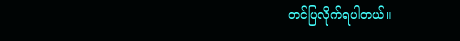တင်ပြလိုက်ရပါတယ်။